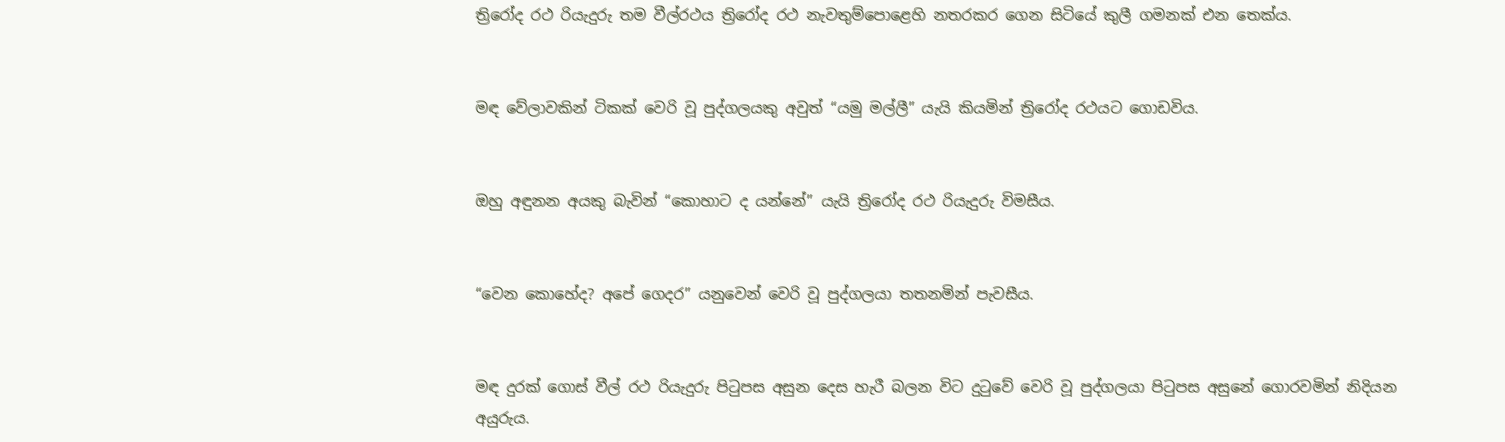ත්‍රිරෝද රථ රියැදුරු තම වීල්රථය ත්‍රිරෝද රථ නැවතුම්පොළෙහි නතරකර ගෙන සිටියේ කුලී ගමනක් එන තෙක්ය.


මඳ වේලාවකින් ටිකක් වෙරි වූ පුද්ගලයකු අවුත් “යමු මල්ලී” යැයි කියමින් ත්‍රිරෝද රථයට ගොඩවිය.


ඔහු අඳුනන අයකු බැවින් “කොහාට ද යන්නේ” යැයි ත්‍රිරෝද රථ රියැදුරු විමසීය.


“වෙන කොහේද? අපේ ගෙදර” යනුවෙන් වෙරි වූ පුද්ගලයා තතනමින් පැවසීය.


මඳ දුරක් ගොස් වීල් රථ රියැදුරු පිටුපස අසුන දෙස හැරී බලන විට දුටුවේ වෙරි වූ පුද්ගලයා පිටුපස අසුනේ ගොරවමින් නිදියන අයුරුය.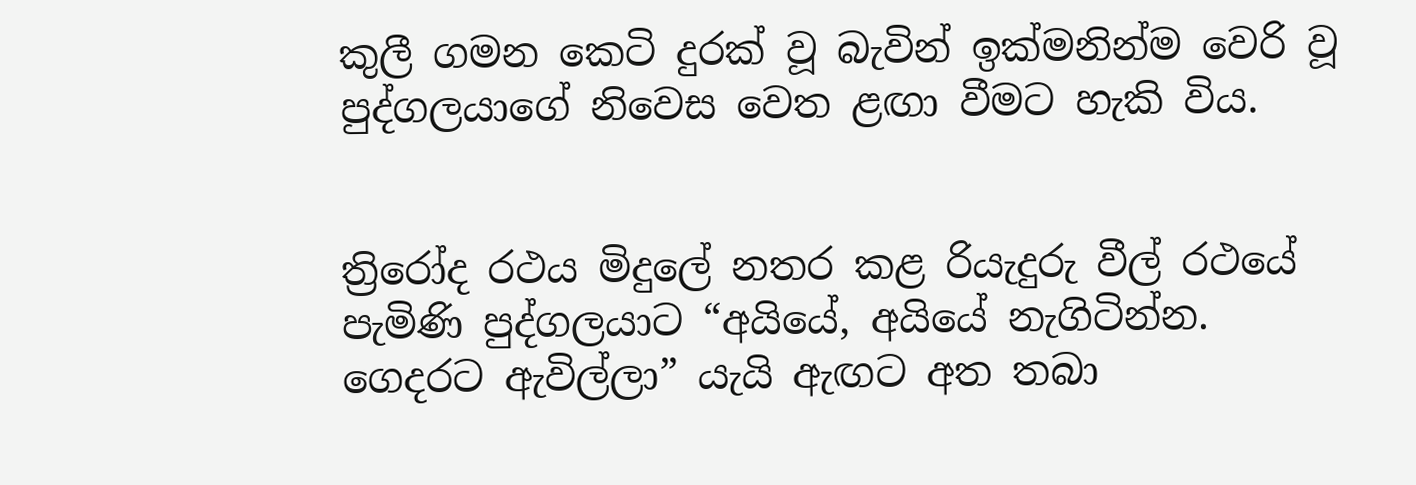කුලී ගමන කෙටි දුරක් වූ බැවින් ඉක්මනින්ම වෙරි වූ පුද්ගලයාගේ නිවෙස වෙත ළඟා වීමට හැකි විය.


ත්‍රිරෝද රථය මිදුලේ නතර කළ රියැදුරු වීල් රථයේ පැමිණි පුද්ගලයාට “අයියේ, අයියේ නැගිටින්න. ගෙදරට ඇවිල්ලා” යැයි ඇඟට අත තබා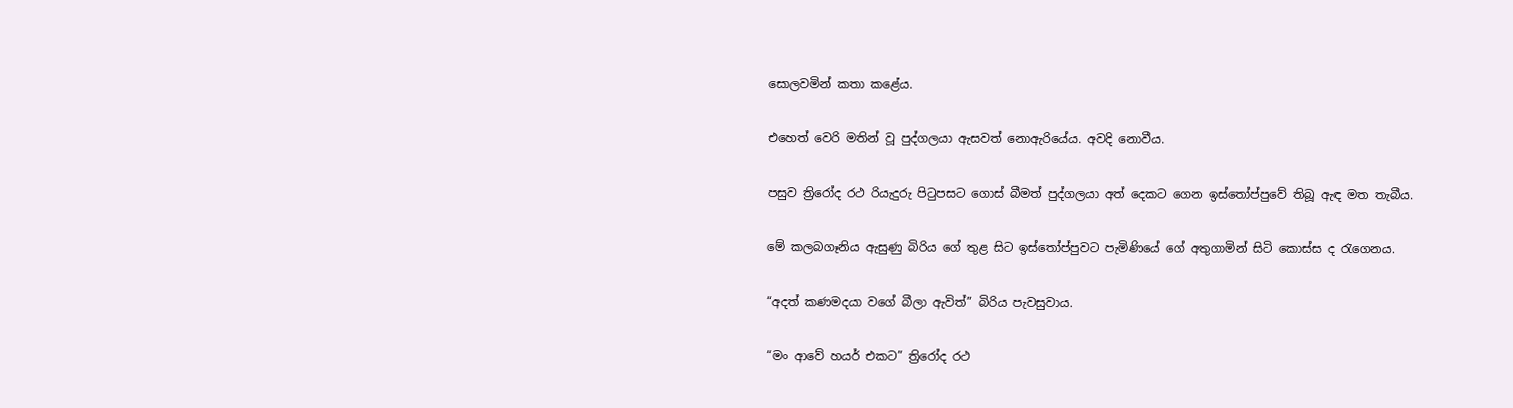සොලවමින් කතා කළේය.


එහෙත් වෙරි මතින් වූ පුද්ගලයා ඇසවත් නොඇරියේය. අවදි නොවීය.


පසුව ත්‍රිරෝද රථ රියැදුරු පිටුපසට ගොස් බීමත් පුද්ගලයා අත් දෙකට ගෙන ඉස්තෝප්පුවේ තිබූ ඇඳ මත තැබීය.


මේ කලබගෑනිය ඇසුණු බිරිය ගේ තුළ සිට ඉස්තෝප්පුවට පැමිණියේ ගේ අතුගාමින් සිටි කොස්ස ද රැගෙනය.


“අදත් කණමදයා වගේ බීලා ඇවිත්” බිරිය පැවසුවාය.


“මං ආවේ හයර් එකට” ත්‍රිරෝද රථ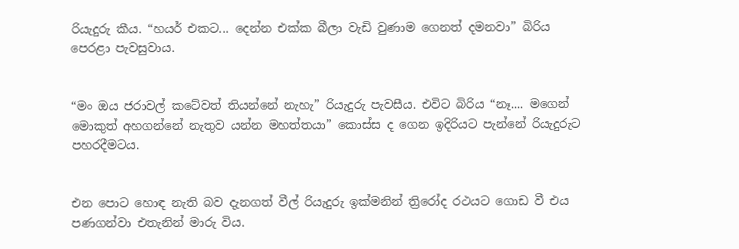රියැදුරු කීය. “හයර් එකට... දෙන්න එක්ක බීලා වැඩි වුණාම ගෙනත් දමනවා” බිරිය පෙරළා පැවසුවාය.


“මං ඔය ජරාවල් කටේවත් තියන්නේ නැහැ” රියැදුරු පැවසීය. එවිට බිරිය “නෑ.... මගෙන් මොකුත් අහගන්නේ නැතුව යන්න මහත්තයා” කොස්ස ද ගෙන ඉදිරියට පැන්නේ රියැදුරුට පහරදීමටය.


එන පොට හොඳ නැති බව දැනගත් වීල් රියැදුරු ඉක්මනින් ත්‍රිරෝද රථයට ගොඩ වී එය පණගන්වා එතැනින් මාරු විය.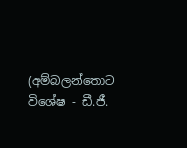(අම්බලන්තොට විශේෂ - ඩී.ජී.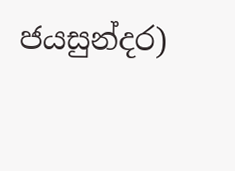ජයසුන්දර)